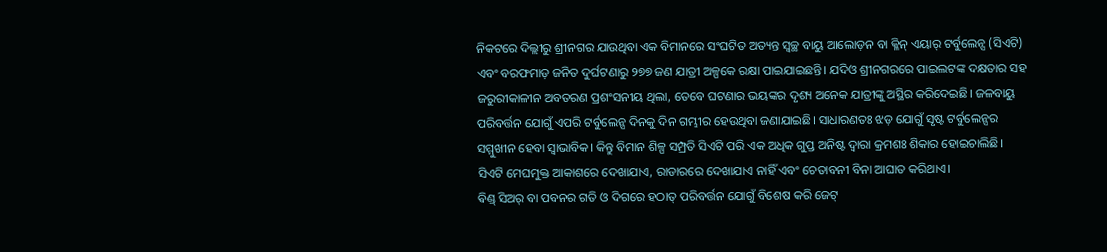ନିକଟରେ ଦିଲ୍ଲୀରୁ ଶ୍ରୀନଗର ଯାଉଥିବା ଏକ ବିମାନରେ ସଂଘଟିତ ଅତ୍ୟନ୍ତ ସ୍ବଚ୍ଛ ବାୟୁ ଆଲୋଡ଼ନ ବା କ୍ଳିନ୍ ଏୟାର୍ ଟର୍ବୁଲେନ୍ସ (ସିଏଟି) ଏବଂ ବରଫମାଡ଼ ଜନିତ ଦୁର୍ଘଟଣାରୁ ୨୭୭ ଜଣ ଯାତ୍ରୀ ଅଳ୍ପକେ ରକ୍ଷା ପାଇଯାଇଛନ୍ତି। ଯଦିଓ ଶ୍ରୀନଗରରେ ପାଇଲଟଙ୍କ ଦକ୍ଷତାର ସହ ଜରୁରୀକାଳୀନ ଅବତରଣ ପ୍ରଶଂସନୀୟ ଥିଲା, ତେବେ ଘଟଣାର ଭୟଙ୍କର ଦୃଶ୍ୟ ଅନେକ ଯାତ୍ରୀଙ୍କୁ ଅସ୍ଥିର କରିଦେଇଛି। ଜଳବାୟୁ ପରିବର୍ତ୍ତନ ଯୋଗୁଁ ଏପରି ଟର୍ବୁଲେନ୍ସ ଦିନକୁ ଦିନ ଗମ୍ଭୀର ହେଉଥିବା ଜଣାଯାଇଛି। ସାଧାରଣତଃ ଝଡ଼ ଯୋଗୁଁ ସୃଷ୍ଟ ଟର୍ବୁଲେନ୍ସର ସମ୍ମୁଖୀନ ହେବା ସ୍ବାଭାବିକ। କିନ୍ତୁ ବିମାନ ଶିଳ୍ପ ସମ୍ପ୍ରତି ସିଏଟି ପରି ଏକ ଅଧିକ ଗୁପ୍ତ ଅନିଷ୍ଟ ଦ୍ୱାରା କ୍ରମଶଃ ଶିକାର ହୋଇଚାଲିଛି। ସିଏଟି ମେଘମୁକ୍ତ ଆକାଶରେ ଦେଖାଯାଏ, ରାଡାରରେ ଦେଖାଯାଏ ନାହିଁ ଏବଂ ଚେତାବନୀ ବିନା ଆଘାତ କରିଥାଏ।
ଵିଣ୍ଡ୍ ସିଅର୍ ବା ପବନର ଗତି ଓ ଦିଗରେ ହଠାତ୍ ପରିବର୍ତ୍ତନ ଯୋଗୁଁ ବିଶେଷ କରି ଜେଟ୍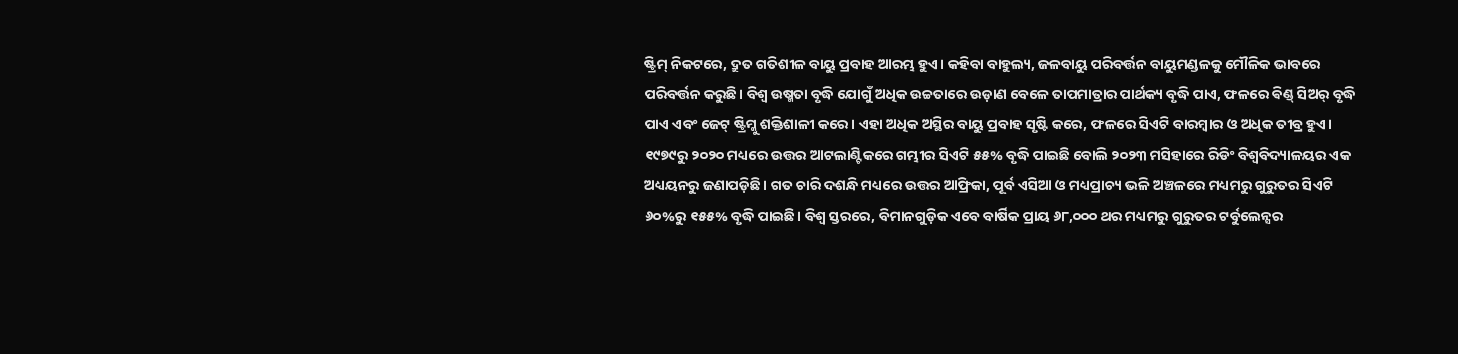ଷ୍ଟ୍ରିମ୍ ନିକଟରେ, ଦ୍ରୁତ ଗତିଶୀଳ ବାୟୁ ପ୍ରବାହ ଆରମ୍ଭ ହୁଏ। କହିବା ବାହୁଲ୍ୟ, ଜଳବାୟୁ ପରିବର୍ତ୍ତନ ବାୟୁମଣ୍ଡଳକୁ ମୌଳିକ ଭାବରେ ପରିବର୍ତ୍ତନ କରୁଛି। ବିଶ୍ୱ ଉଷ୍ମତା ବୃଦ୍ଧି ଯୋଗୁଁ ଅଧିକ ଉଚ୍ଚତାରେ ଉଡ଼ାଣ ବେଳେ ତାପମାତ୍ରାର ପାର୍ଥକ୍ୟ ବୃଦ୍ଧି ପାଏ, ଫଳରେ ଵିଣ୍ଡ୍ ସିଅର୍ ବୃଦ୍ଧି ପାଏ ଏବଂ ଜେଟ୍ ଷ୍ଟ୍ରିମ୍କୁ ଶକ୍ତିଶାଳୀ କରେ। ଏହା ଅଧିକ ଅସ୍ଥିର ବାୟୁ ପ୍ରବାହ ସୃଷ୍ଟି କରେ, ଫଳରେ ସିଏଟି ବାରମ୍ବାର ଓ ଅଧିକ ତୀବ୍ର ହୁଏ। ୧୯୭୯ରୁ ୨୦୨୦ ମଧ୍ୟରେ ଉତ୍ତର ଆଟଲାଣ୍ଟିକରେ ଗମ୍ଭୀର ସିଏଟି ୫୫% ବୃଦ୍ଧି ପାଇଛି ବୋଲି ୨୦୨୩ ମସିହାରେ ରିଡିଂ ବିଶ୍ୱବିଦ୍ୟାଳୟର ଏକ ଅଧ୍ୟୟନରୁ ଜଣାପଡ଼ିଛି। ଗତ ଚାରି ଦଶନ୍ଧି ମଧ୍ୟରେ ଉତ୍ତର ଆଫ୍ରିକା, ପୂର୍ବ ଏସିଆ ଓ ମଧ୍ୟପ୍ରାଚ୍ୟ ଭଳି ଅଞ୍ଚଳରେ ମଧ୍ୟମରୁ ଗୁରୁତର ସିଏଟି ୬୦%ରୁ ୧୫୫% ବୃଦ୍ଧି ପାଇଛି। ବିଶ୍ୱ ସ୍ତରରେ, ବିମାନଗୁଡ଼ିକ ଏବେ ବାର୍ଷିକ ପ୍ରାୟ ୬୮,୦୦୦ ଥର ମଧ୍ୟମରୁ ଗୁରୁତର ଟର୍ବୁଲେନ୍ସର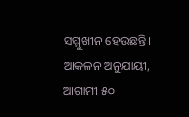ସମ୍ମୁଖୀନ ହେଉଛନ୍ତି। ଆକଳନ ଅନୁଯାୟୀ, ଆଗାମୀ ୫୦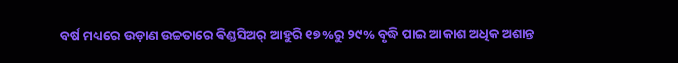ବର୍ଷ ମଧ୍ୟରେ ଉଡ଼ାଣ ଉଚ୍ଚତାରେ ଵିଣ୍ଡସିଅର୍ ଆହୁରି ୧୭%ରୁ ୨୯% ବୃଦ୍ଧି ପାଇ ଆକାଶ ଅଧିକ ଅଶାନ୍ତ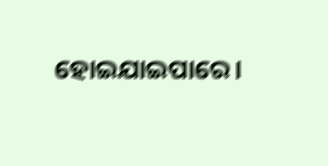ହୋଇଯାଇପାରେ।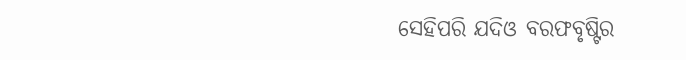ସେହିପରି ଯଦିଓ ବରଫବୃଷ୍ଟିର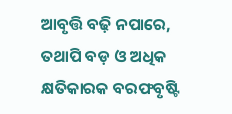ଆବୃତ୍ତି ବଢ଼ି ନପାରେ, ତଥାପି ବଡ଼ ଓ ଅଧିକ କ୍ଷତିକାରକ ବରଫବୃଷ୍ଟି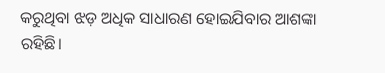କରୁଥିବା ଝଡ଼ ଅଧିକ ସାଧାରଣ ହୋଇଯିବାର ଆଶଙ୍କା ରହିଛି।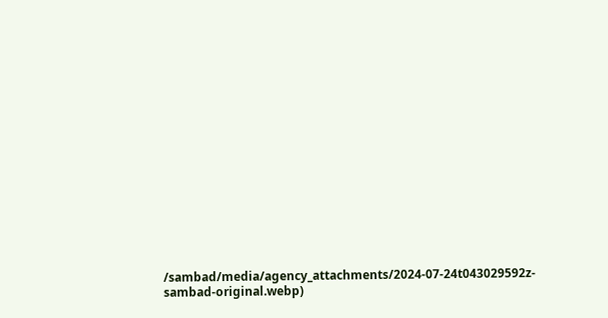/sambad/media/agency_attachments/2024-07-24t043029592z-sambad-original.webp)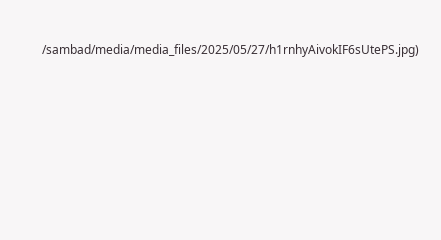/sambad/media/media_files/2025/05/27/h1rnhyAivokIF6sUtePS.jpg)